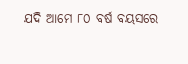ଯଦି ଆମେ ୮୦ ବର୍ଷ ବୟସରେ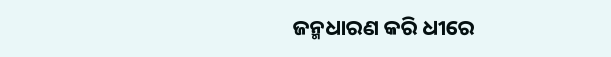ଜନ୍ମଧାରଣ କରି ଧୀରେ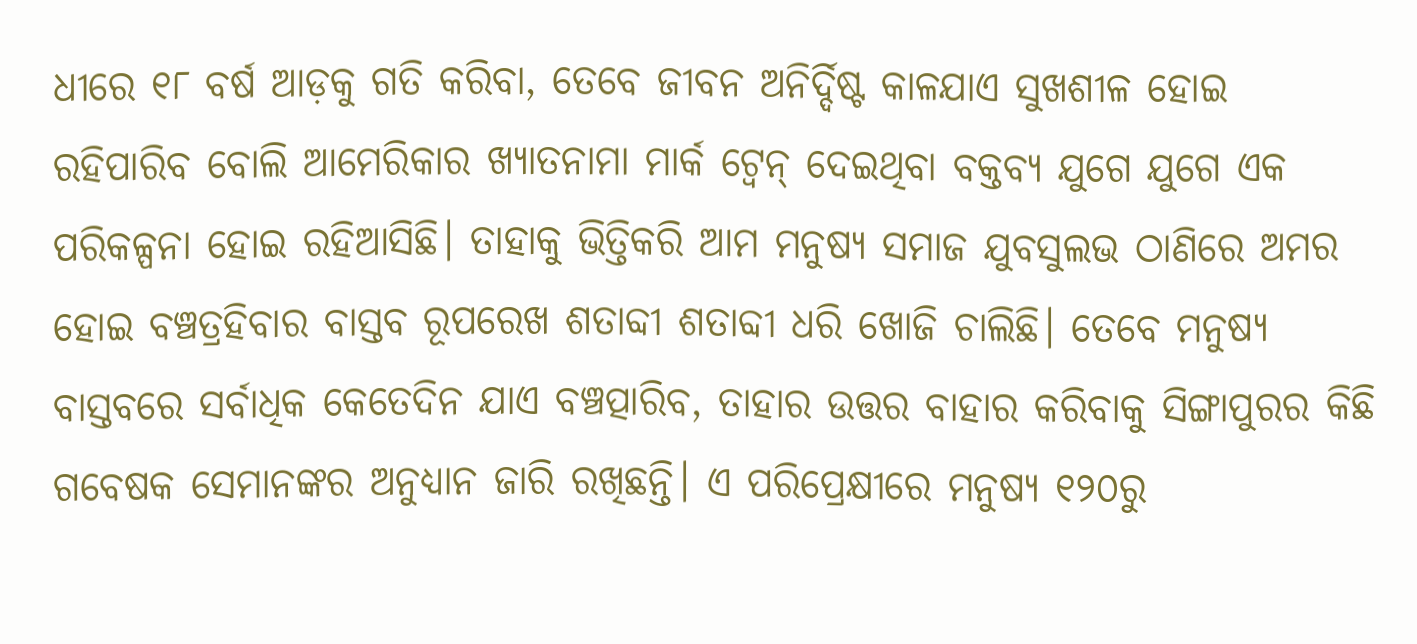ଧୀରେ ୧୮ ବର୍ଷ ଆଡ଼କୁ ଗତି କରିବା, ତେବେ ଜୀବନ ଅନିର୍ଦ୍ଦିଷ୍ଟ କାଳଯାଏ ସୁଖଶୀଳ ହୋଇ ରହିପାରିବ ବୋଲି ଆମେରିକାର ଖ୍ୟାତନାମା ମାର୍କ ଟ୍ବେନ୍ ଦେଇଥିବା ବକ୍ତବ୍ୟ ଯୁଗେ ଯୁଗେ ଏକ ପରିକଳ୍ପନା ହୋଇ ରହିଆସିଛି। ତାହାକୁ ଭିତ୍ତିକରି ଆମ ମନୁଷ୍ୟ ସମାଜ ଯୁବସୁଲଭ ଠାଣିରେ ଅମର ହୋଇ ବଞ୍ଚତ୍ରହିବାର ବାସ୍ତବ ରୂପରେଖ ଶତାବ୍ଦୀ ଶତାବ୍ଦୀ ଧରି ଖୋଜି ଚାଲିଛି। ତେବେ ମନୁଷ୍ୟ ବାସ୍ତବରେ ସର୍ବାଧିକ କେତେଦିନ ଯାଏ ବଞ୍ଚତ୍ପାରିବ, ତାହାର ଉତ୍ତର ବାହାର କରିବାକୁ ସିଙ୍ଗାପୁରର କିଛି ଗବେଷକ ସେମାନଙ୍କର ଅନୁଧ୍ୟାନ ଜାରି ରଖିଛନ୍ତି। ଏ ପରିପ୍ରେକ୍ଷୀରେ ମନୁଷ୍ୟ ୧୨୦ରୁ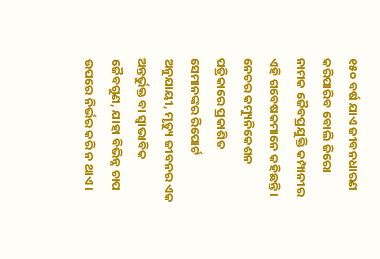୧୫୦ ବର୍ଷ ଯାଏ ଜୀବନଧାରଣ କରିପାରିବ ବୋଲି ଜିରୋ ନାମକ ଜୈବପ୍ରଯୁକ୍ତି କମ୍ପାନୀର ଏହି ଗବେଷକମାନେ କହିଛନ୍ତି। ନେଚର କମ୍ୟୁନିକେଶନ ପତ୍ରିକାରେ ପ୍ରକାଶିତ ସେମାନଙ୍କର ରିପୋର୍ଟ ଅନୁଯାୟୀ, ମୃତ୍ୟୁ ଜୀବନର ଏକ ଅନ୍ତର୍ଭୁକ୍ତ ବା ସ୍ବାଭାବିକ ଜୈବଗୁଣ, ଯାହା ବିଭିନ୍ନ ଚାପ ଉପରେ ନିର୍ଭର କରି ନ ଥାଏ।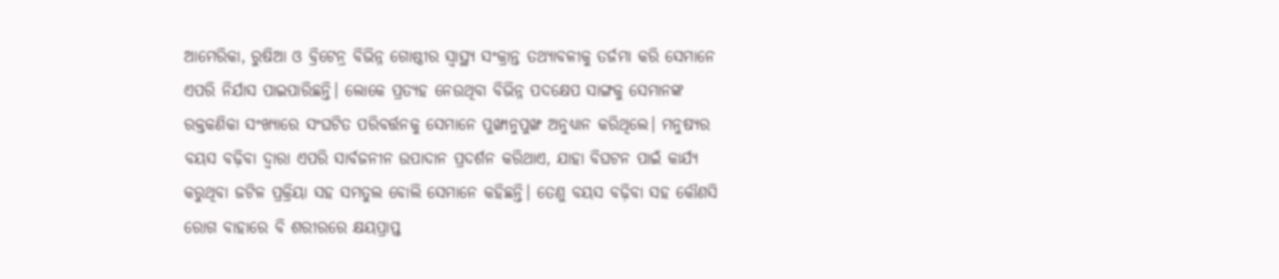ଆମେରିକା, ରୁଷିଆ ଓ ବ୍ରିଟେନ୍ର ବିଭିନ୍ନ ଗୋଷ୍ଠୀର ସ୍ବାସ୍ଥ୍ୟ ସଂକ୍ରାନ୍ତ ତଥ୍ୟାବଳୀକୁ ତର୍ଜମା କରି ସେମାନେ ଏପରି ନିର୍ଯାସ ପାଇପାରିଛନ୍ତି। ଲୋକେ ପ୍ରତ୍ୟହ ନେଉଥିବା ବିଭିନ୍ନ ପଦକ୍ଷେପ ସାଙ୍ଗକୁ ସେମାନଙ୍କ ରକ୍ତକଣିକା ସଂଖ୍ୟାରେ ସଂଘଟିତ ପରିବର୍ତ୍ତନକୁ ସେମାନେ ପୁଙ୍ଖାନୁପୁଙ୍ଖ ଅନୁଧ୍ୟାନ କରିଥିଲେ। ମନୁଷ୍ୟର ବୟସ ବଢ଼ିବା ଦ୍ୱାରା ଏପରି ସାର୍ବଜନୀନ ଉପାଦାନ ପ୍ରଦର୍ଶନ କରିଥାଏ, ଯାହା ବିଘଟନ ପାଇଁ କାର୍ଯ୍ୟ କରୁଥିବା ଜଟିଳ ପ୍ରକ୍ରିୟା ସହ ସମତୁଲ ବୋଲି ସେମାନେ କହିଛନ୍ତି। ତେଣୁ ବୟସ ବଢ଼ିବା ସହ କୌଣସି ରୋଗ ବାହାରେ ବି ଶରୀରରେ କ୍ଷୟପ୍ରାପ୍ତ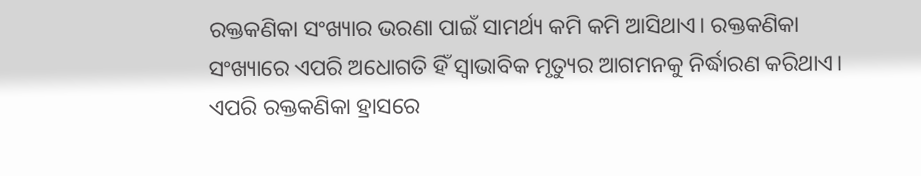ରକ୍ତକଣିକା ସଂଖ୍ୟାର ଭରଣା ପାଇଁ ସାମର୍ଥ୍ୟ କମି କମି ଆସିଥାଏ। ରକ୍ତକଣିକା ସଂଖ୍ୟାରେ ଏପରି ଅଧୋଗତି ହିଁ ସ୍ବାଭାବିକ ମୃତ୍ୟୁର ଆଗମନକୁ ନିର୍ଦ୍ଧାରଣ କରିଥାଏ। ଏପରି ରକ୍ତକଣିକା ହ୍ରାସରେ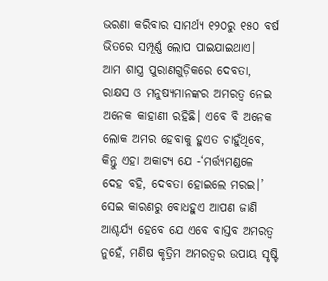ଭରଣା କରିବାର ସାମର୍ଥ୍ୟ ୧୨୦ରୁ ୧୫୦ ବର୍ଷ ଭିତରେ ସମ୍ପୂର୍ଣ୍ଣ ଲୋପ ପାଇଯାଇଥାଏ।
ଆମ ଶାସ୍ତ୍ର ପୁରାଣଗୁଡ଼ିକରେ ଦେବତା, ରାକ୍ଷସ ଓ ମନୁଷ୍ୟମାନଙ୍କର ଅମରତ୍ୱ ନେଇ ଅନେକ କାହାଣୀ ରହିଛି। ଏବେ ବି ଅନେକ ଲୋକ ଅମର ହେବାକୁ ହୁଏତ ଚାହୁଁଥିବେ, କିନ୍ତୁ ଏହା ଅକାଟ୍ୟ ଯେ -‘ମର୍ତ୍ତ୍ୟମଣ୍ଡଳେ ଦେହ ବହି, ଦେବତା ହୋଇଲେ ମରଇ।’ ସେଇ କାରଣରୁ ବୋଧହୁଏ ଆପଣ ଜାଣି ଆଶ୍ଚର୍ଯ୍ୟ ହେବେ ଯେ ଏବେ ବାସ୍ତବ ଅମରତ୍ୱ ନୁହେଁ, ମଣିଷ କୃତ୍ରିମ ଅମରତ୍ୱର ଉପାୟ ସୃଷ୍ଟି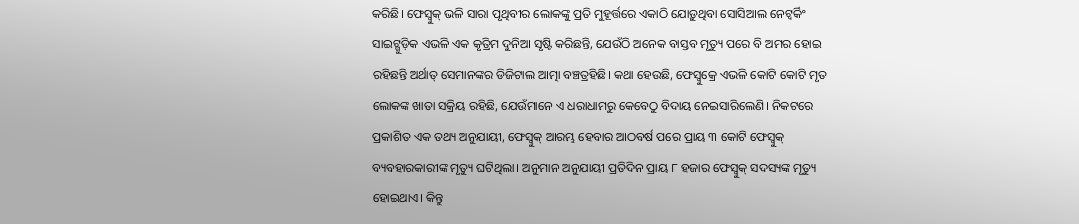କରିଛି। ଫେସ୍ବୁକ୍ ଭଳି ସାରା ପୃଥିବୀର ଲୋକଙ୍କୁ ପ୍ରତି ମୁହୂର୍ତ୍ତରେ ଏକାଠି ଯୋଡ଼ୁଥିବା ସୋସିଆଲ ନେଟ୍ୱର୍କିଂ ସାଇଟ୍ଗୁଡ଼ିକ ଏଭଳି ଏକ କୃତ୍ରିମ ଦୁନିଆ ସୃଷ୍ଟି କରିଛନ୍ତି, ଯେଉଁଠି ଅନେକ ବାସ୍ତବ ମୃତ୍ୟୁ ପରେ ବି ଅମର ହୋଇ ରହିଛନ୍ତି ଅର୍ଥାତ୍ ସେମାନଙ୍କର ଡିଜିଟାଲ ଆତ୍ମା ବଞ୍ଚତ୍ରହିଛି। କଥା ହେଉଛି, ଫେସ୍ବୁକ୍ରେ ଏଭଳି କୋଟି କୋଟି ମୃତ ଲୋକଙ୍କ ଖାତା ସକ୍ରିୟ ରହିଛି, ଯେଉଁମାନେ ଏ ଧରାଧାମରୁ କେବେଠୁ ବିଦାୟ ନେଇସାରିଲେଣି। ନିକଟରେ ପ୍ରକାଶିତ ଏକ ତଥ୍ୟ ଅନୁଯାୟୀ, ଫେସ୍ବୁକ୍ ଆରମ୍ଭ ହେବାର ଆଠବର୍ଷ ପରେ ପ୍ରାୟ ୩ କୋଟି ଫେସ୍ବୁକ୍ ବ୍ୟବହାରକାରୀଙ୍କ ମୃତ୍ୟୁ ଘଟିଥିଲା। ଅନୁମାନ ଅନୁଯାୟୀ ପ୍ରତିଦିନ ପ୍ରାୟ ୮ ହଜାର ଫେସ୍ବୁକ୍ ସଦସ୍ୟଙ୍କ ମୃତ୍ୟୁ ହୋଇଥାଏ। କିନ୍ତୁ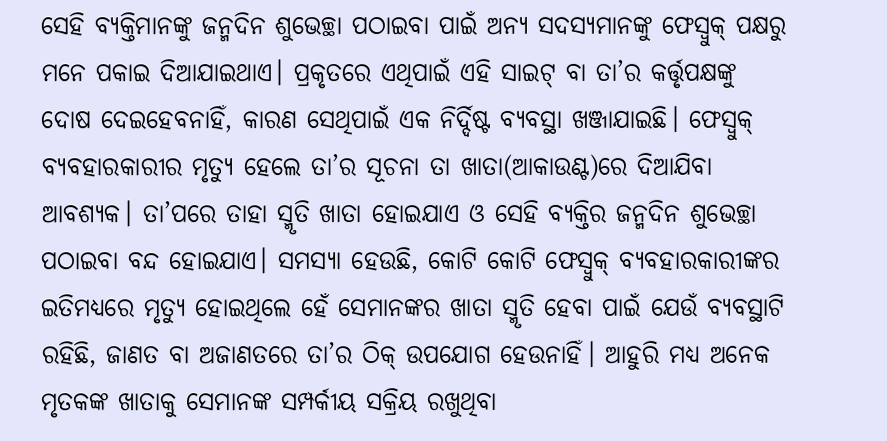ସେହି ବ୍ୟକ୍ତିମାନଙ୍କୁ ଜନ୍ମଦିନ ଶୁଭେଚ୍ଛା ପଠାଇବା ପାଇଁ ଅନ୍ୟ ସଦସ୍ୟମାନଙ୍କୁ ଫେସ୍ବୁକ୍ ପକ୍ଷରୁ ମନେ ପକାଇ ଦିଆଯାଇଥାଏ। ପ୍ରକୃତରେ ଏଥିପାଇଁ ଏହି ସାଇଟ୍ ବା ତା’ର କର୍ତ୍ତୃପକ୍ଷଙ୍କୁ ଦୋଷ ଦେଇହେବନାହିଁ, କାରଣ ସେଥିପାଇଁ ଏକ ନିର୍ଦ୍ଦିଷ୍ଟ ବ୍ୟବସ୍ଥା ଖଞ୍ଜାଯାଇଛି। ଫେସ୍ବୁକ୍ ବ୍ୟବହାରକାରୀର ମୃତ୍ୟୁ ହେଲେ ତା’ର ସୂଚନା ତା ଖାତା(ଆକାଉଣ୍ଟ)ରେ ଦିଆଯିବା ଆବଶ୍ୟକ। ତା’ପରେ ତାହା ସ୍ମୃତି ଖାତା ହୋଇଯାଏ ଓ ସେହି ବ୍ୟକ୍ତିର ଜନ୍ମଦିନ ଶୁଭେଚ୍ଛା ପଠାଇବା ବନ୍ଦ ହୋଇଯାଏ। ସମସ୍ୟା ହେଉଛି, କୋଟି କୋଟି ଫେସ୍ବୁକ୍ ବ୍ୟବହାରକାରୀଙ୍କର ଇତିମଧ୍ୟରେ ମୃତ୍ୟୁ ହୋଇଥିଲେ ହେଁ ସେମାନଙ୍କର ଖାତା ସ୍ମୃତି ହେବା ପାଇଁ ଯେଉଁ ବ୍ୟବସ୍ଥାଟି ରହିଛି, ଜାଣତ ବା ଅଜାଣତରେ ତା’ର ଠିକ୍ ଉପଯୋଗ ହେଉନାହିଁ। ଆହୁରି ମଧ୍ୟ ଅନେକ ମୃତକଙ୍କ ଖାତାକୁ ସେମାନଙ୍କ ସମ୍ପର୍କୀୟ ସକ୍ରିୟ ରଖୁଥିବା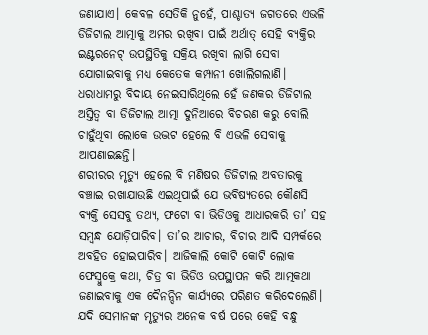ଜଣାଯାଏ। କେବଳ ସେତିକି ନୁହେଁ, ପାଶ୍ଚାତ୍ୟ ଜଗତରେ ଏଭଳି ଡିଜିଟାଲ ଆତ୍ମାକୁ ଅମର ରଖିବା ପାଇଁ ଅର୍ଥାତ୍ ସେହି ବ୍ୟକ୍ତିର ଇଣ୍ଟରନେଟ୍ ଉପସ୍ଥିତିକୁ ସକ୍ରିୟ ରଖିବା ଲାଗି ସେବା ଯୋଗାଇବାକୁ ମଧ୍ୟ କେତେକ କମ୍ପାନୀ ଖୋଲିଗଲାଣି। ଧରାଧାମରୁ ବିଦାୟ ନେଇସାରିଥିଲେ ହେଁ ଜଣକର ଡିଜିଟାଲ ଅସ୍ତିତ୍ୱ ବା ଡିଜିଟାଲ ଆତ୍ମା ଦୁନିଆରେ ବିଚରଣ କରୁ ବୋଲି ଚାହୁଁଥିବା ଲୋକେ ଉଦ୍ଭଟ ହେଲେ ବି ଏଭଳି ସେବାକୁ ଆପଣାଇଛନ୍ତି।
ଶରୀରର ମୃତ୍ୟୁ ହେଲେ ବି ମଣିଷର ଡିଜିଟାଲ ଅବତାରକୁ ବଞ୍ଚାଇ ରଖାଯାଉଛି ଏଇଥିପାଇଁ ଯେ ଭବିଷ୍ୟତରେ କୌଣସି ବ୍ୟକ୍ତି ସେସବୁ ତଥ୍ୟ, ଫଟୋ ବା ଭିଡିଓକୁ ଆଧାରକରି ତା’ ସହ ସମ୍ବନ୍ଧ ଯୋଡ଼ିପାରିବ। ତା’ର ଆଚାର, ବିଚାର ଆଦି ସମ୍ପର୍କରେ ଅବହିତ ହୋଇପାରିବ। ଆଜିକାଲି କୋଟି କୋଟି ଲୋକ ଫେସ୍ବୁକ୍ରେ କଥା, ଚିତ୍ର ବା ଭିଡିଓ ଉପସ୍ଥାପନ କରି ଆତ୍ମକଥା ଜଣାଇବାକୁ ଏକ ଦୈନନ୍ଦିନ କାର୍ଯ୍ୟରେ ପରିଣତ କରିଦେଲେଣି। ଯଦି ସେମାନଙ୍କ ମୃତ୍ୟୁର ଅନେକ ବର୍ଷ ପରେ କେହି ବନ୍ଧୁ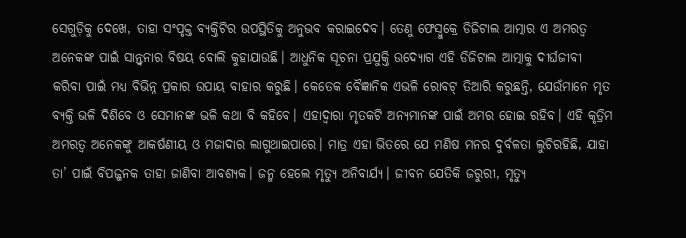ସେଗୁଡ଼ିକୁ ଦେଖେ, ତାହା ସଂପୃକ୍ତ ବ୍ୟକ୍ତିଟିର ଉପସ୍ଥିତିକୁ ଅନୁଭବ କରାଇଦେବ। ତେଣୁ ଫେସ୍ବୁକ୍ରେ ଡିଜିଟାଲ ଆତ୍ମାର ଏ ଅମରତ୍ୱ ଅନେକଙ୍କ ପାଇଁ ସାନ୍ତ୍ୱନାର ବିଷୟ ବୋଲି କୁହାଯାଉଛି। ଆଧୁନିକ ସୂଚନା ପ୍ରଯୁକ୍ତି ଉଦ୍ୟୋଗ ଏହି ଡିଜିଟାଲ ଆତ୍ମାକୁ ଦୀର୍ଘଜୀବୀ କରିବା ପାଇଁ ମଧ୍ୟ ବିଭିନ୍ନ ପ୍ରକାର ଉପାୟ ବାହାର କରୁଛି। କେତେକ ବୈଜ୍ଞାନିକ ଏଭଳି ରୋବଟ୍ ତିଆରି କରୁଛନ୍ତି, ଯେଉଁମାନେ ମୃତ ବ୍ୟକ୍ତି ଭଳି ଦିଶିବେ ଓ ସେମାନଙ୍କ ଭଳି କଥା ବି କହିବେ। ଏହାଦ୍ୱାରା ମୃତକଟି ଅନ୍ୟମାନଙ୍କ ପାଇଁ ଅମର ହୋଇ ରହିବ। ଏହି କୃତ୍ରିମ ଅମରତ୍ୱ ଅନେକଙ୍କୁ ଆକର୍ଷଣୀୟ ଓ ମଜାଦାର ଲାଗୁଥାଇପାରେ। ମାତ୍ର ଏହା ଭିତରେ ଯେ ମଣିଷ ମନର ଦୁର୍ବଳତା ଲୁଚିରହିଛି, ଯାହା ତା’ ପାଇଁ ବିପଜ୍ଜନକ ତାହା ଜାଣିବା ଆବଶ୍ୟକ। ଜନ୍ମ ହେଲେ ମୃତ୍ୟୁ ଅନିବାର୍ଯ୍ୟ। ଜୀବନ ଯେତିକି ଜରୁରୀ, ମୃତ୍ୟୁ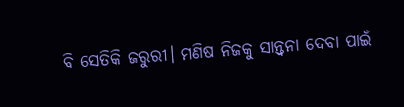ବି ସେତିକି ଜରୁରୀ। ମଣିଷ ନିଜକୁ ସାନ୍ତ୍ୱନା ଦେବା ପାଇଁ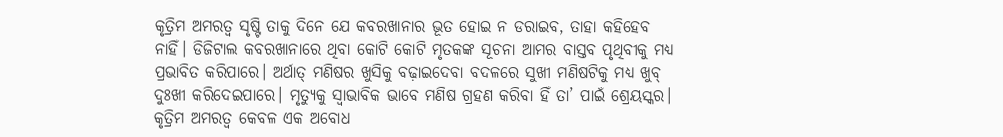କୃତ୍ରିମ ଅମରତ୍ୱ ସୃଷ୍ଟି ତାକୁ ଦିନେ ଯେ କବରଖାନାର ଭୂତ ହୋଇ ନ ଡରାଇବ, ତାହା କହିହେବ ନାହିଁ। ଡିଜିଟାଲ କବରଖାନାରେ ଥିବା କୋଟି କୋଟି ମୃତକଙ୍କ ସୂଚନା ଆମର ବାସ୍ତବ ପୃଥିବୀକୁ ମଧ୍ୟ ପ୍ରଭାବିତ କରିପାରେ। ଅର୍ଥାତ୍ ମଣିଷର ଖୁସିକୁ ବଢ଼ାଇଦେବା ବଦଳରେ ସୁଖୀ ମଣିଷଟିକୁ ମଧ୍ୟ ଖୁବ୍ ଦୁଃଖୀ କରିଦେଇପାରେ। ମୃତ୍ୟୁକୁ ସ୍ବାଭାବିକ ଭାବେ ମଣିଷ ଗ୍ରହଣ କରିବା ହିଁ ତା’ ପାଇଁ ଶ୍ରେୟସ୍କର। କୃତ୍ରିମ ଅମରତ୍ୱ କେବଳ ଏକ ଅବୋଧ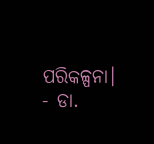ପରିକଳ୍ପନା।
- ଡା.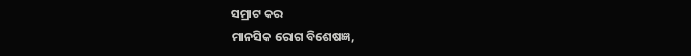ସମ୍ରାଟ କର
ମାନସିକ ରୋଗ ବିଶେଷଜ୍ଞ,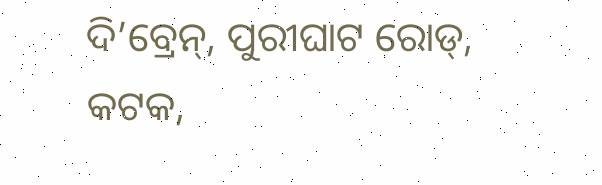ଦି’ବ୍ରେନ୍, ପୁରୀଘାଟ ରୋଡ୍,
କଟକ,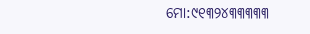ମୋ:୯୧୩୨୪୩୩୩୩୩